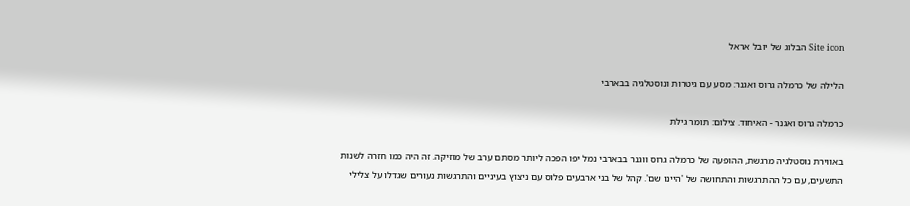Site icon הבלוג של יובל אראל

הלילה של כרמלה גרוס ואגנר: מסע עם גיטרות ונוסטלגיה בבארבי

כרמלה גרוס ואגנר - האיחוד. צילום: תומר גילת

באווירת נוסטלגיה מרגשת, ההופעה של כרמלה גרוס ווגנר בבארבי נמל יפו הפכה ליותר מסתם ערב של מוזיקה. זה היה כמו חזרה לשנות התשעים, עם כל ההתרגשות והתחושה של 'היינו שם'. קהל של בני ארבעים פלוס עם ניצוץ בעיניים והתרגשות נעורים שגדלו על צלילי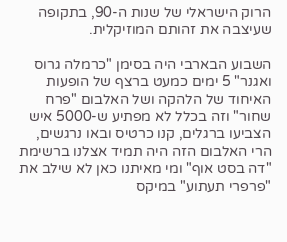הרוק הישראלי של שנות ה-90, בתקופה שעיצבה את זהותם המוזיקלית.

השבוע הבארבי היה בסימן "כרמלה גרוס ואגנר" 5 ימים כמעט ברצף של הופעות האיחוד של הלהקה ושל האלבום "פרח שחור" וזה בכלל לא מפתיע ש-5000 איש הצביעו ברגלים, קנו כרטיס ובאו נרגשים, הרי האלבום הזה היה תמיד אצלנו ברשימת "דה בסט אוף" ומי מאיתנו כאן לא שילב את "פרפרי תעתוע" במיקס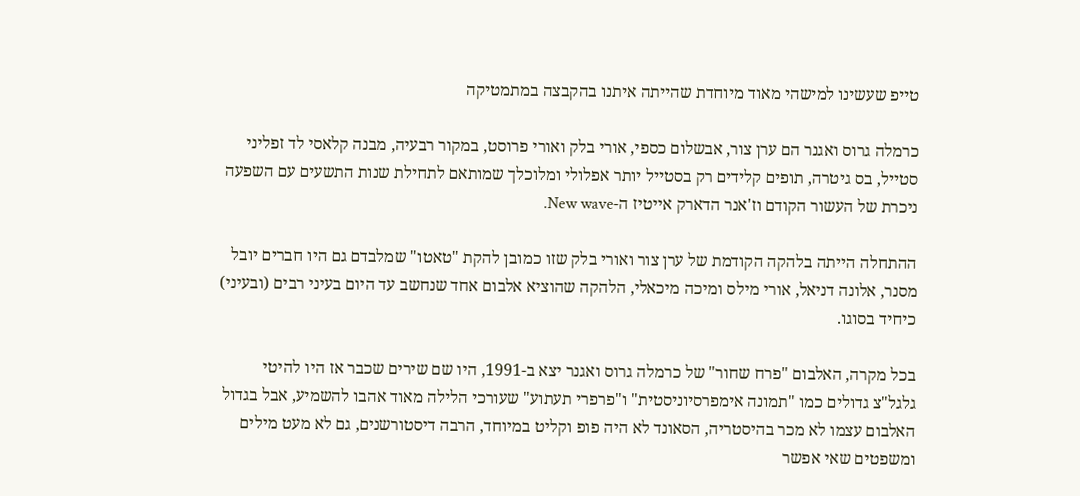טייפ שעשינו למישהי מאוד מיוחדת שהייתה איתנו בהקבצה במתמטיקה

כרמלה גרוס ואגנר הם ערן צור, אבשלום כספי, אורי בלק ואורי פרוסט, במקור רבעיה, מבנה קלאסי לד זפליני סטייל, בס גיטרה, תופים קלידים רק בסטייל יותר אפלולי ומלוכלך שמותאם לתחילת שנות התשעים עם השפעה ניכרת של העשור הקודם וז'אנר הדארק אייטיז ה-New wave.

ההתחלה הייתה בלהקה הקודמת של ערן צור ואורי בלק שזו כמובן להקת "טאטו" שמלבדם גם היו חברים יובל מסנר, אלונה דניאל, אורי מילס ומיכה מיכאלי, הלהקה שהוציא אלבום אחד שנחשב עד היום בעיני רבים (ובעיני) כיחיד בסוגו.

בכל מקרה, האלבום "פרח שחור" של כרמלה גרוס ואגנר יצא ב-1991, היו שם שירים שכבר אז היו להיטי גלגל"צ גדולים כמו "תמונה אימפרסיוניסטית" ו"פרפרי תעתוע" שעורכי הלילה מאוד אהבו להשמיע, אבל בגדול האלבום עצמו לא מכר בהיסטריה, הסאונד לא היה פופ וקליט במיוחד, הרבה דיסטורשנים, גם לא מעט מילים ומשפטים שאי אפשר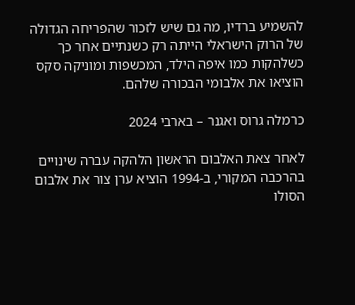להשמיע ברדיו, מה גם שיש לזכור שהפריחה הגדולה של הרוק הישראלי הייתה רק כשנתיים אחר כך כשלהקות כמו איפה הילד, המכשפות ומוניקה סקס הוציאו את אלבומי הבכורה שלהם.

כרמלה גרוס ואגנר – בארבי 2024

לאחר צאת האלבום הראשון הלהקה עברה שינויים בהרכבה המקורי, ב-1994 הוציא ערן צור את אלבום הסולו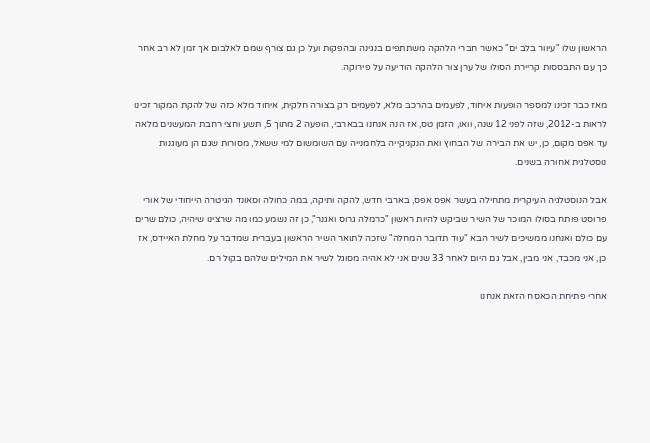הראשון שלו "עיוור בלב ים" כאשר חברי הלהקה משתתפים בנגינה ובהפקות ועל כן גם צורף שמם לאלבום אך זמן לא רב אחר כך עם התבססות קריירת הסולו של ערן צור הלהקה הודיעה על פירוקה.

מאז כבר זכינו למספר הופעות איחוד, לפעמים בהרכב מלא, לפעמים רק בצורה חלקית, איחוד מלא כזה של להקת המקור זכינו לראות ב-2012, שזה לפני 12 שנה, וואו, הזמן טס, אז הנה אנחנו בבארבי, הופעה 2 מתוך 5, תשע וחצי רחבת המעשנים מלאה עד אפס מקום, כן, יש את הבירה של הבחוץ ואת הנקניקייה בלחמנייה עם השומשום למי ששאל, מסורות שגם הן מעוגנות נוסטלגית אחורה בשנים.

אבל הנוסטלגיה העיקרית מתחילה בעשר אפס אפס, בארבי חדש, להקה ותיקה, במה כחולה וסאונד הגיטרה הייחודי של אורי פרוסט פותח בסולו המוכר של השיר שביקש להיות ראשון "כרמלה גרוס ואגנר", כן זה נשמע כמו מה שרצינו שיהיה, כולם שרים עם כולם ואנחנו ממשיכים לשיר הבא "עוד תדובר המחלה" שזכה לתואר השיר הראשון בעברית שמדבר על מחלת האיידס, אז כן, אני מכבד, אני מבין, אבל גם היום לאחר 33 שנים אני לא אהיה מסוגל לשיר את המילים שלהם בקול רם.

אחרי פתיחת הכאסח הזאת אנחנו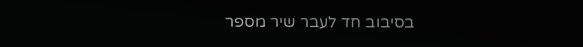בסיבוב חד לעבר שיר מספר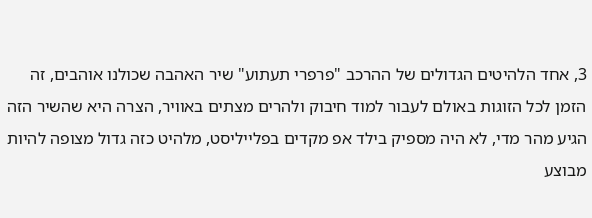3, אחד הלהיטים הגדולים של ההרכב "פרפרי תעתוע" שיר האהבה שכולנו אוהבים, זה הזמן לכל הזוגות באולם לעבור למוד חיבוק ולהרים מצתים באוויר, הצרה היא שהשיר הזה הגיע מהר מדי, לא היה מספיק בילד אפ מקדים בפלייליסט, מלהיט כזה גדול מצופה להיות מבוצע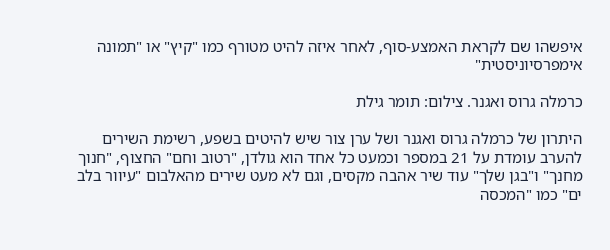איפשהו שם לקראת האמצע-סוף, לאחר איזה להיט מטורף כמו "קיץ" או "תמונה אימפרסיוניסטית"

כרמלה גרוס ואגנר. צילום: תומר גילת

היתרון של כרמלה גרוס ואגנר ושל ערן צור שיש להיטים בשפע, רשימת השירים להערב עומדת על 21 במספר וכמעט כל אחד הוא גולדן, "רטוב וחם" החצוף, "חנוך מחנך" ו"בגן שלך" עוד שיר אהבה מקסים, וגם לא מעט שירים מהאלבום "עיוור בלב ים" כמו "המכסה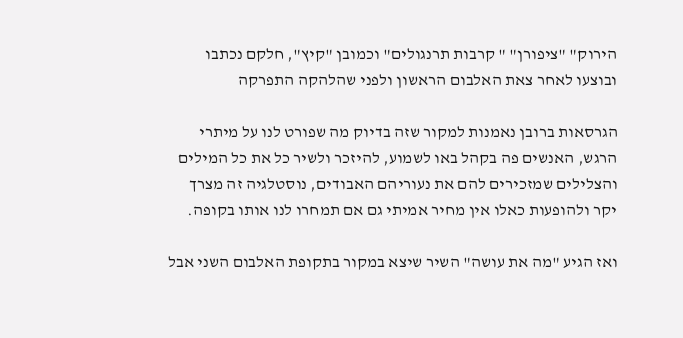הירוק" "ציפורן" " קרבות תרנגולים" וכמובן "קיץ", חלקם נכתבו ובוצעו לאחר צאת האלבום הראשון ולפני שהלהקה התפרקה

הגרסאות ברובן נאמנות למקור שזה בדיוק מה שפורט לנו על מיתרי הרגש, האנשים פה בקהל באו לשמוע, להיזכר ולשיר כל את כל המילים והצלילים שמזכירים להם את נעוריהם האבודים, נוסטלגיה זה מצרך יקר ולהופעות כאלו אין מחיר אמיתי גם אם תמחרו לנו אותו בקופה.

ואז הגיע "מה את עושה" השיר שיצא במקור בתקופת האלבום השני אבל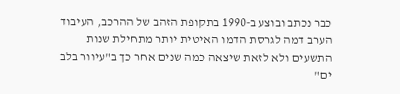כבר נכתב ובוצע ב-1990 בתקופת הזהב של ההרכב, העיבוד הערב דמה לגרסת הדמו האיטית יותר מתחילת שנות התשעים ולא לזאת שיצאה כמה שנים אחר כך ב"עיוור בלב ים"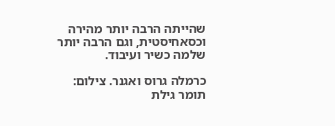שהייתה הרבה יותר מהירה וכסאחיסטית, וגם הרבה יותר שלמה כשיר ועיבוד.

כרמלה גרוס ואגנר. צילום: תומר גילת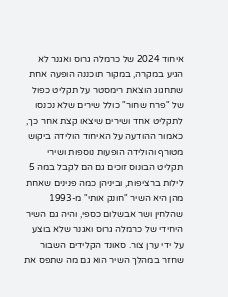איחוד 2024 של כרמלה גרוס ואגנר לא הגיע במקרה, במקור תוכננה הופעה אחת שתחגוג הוצאת רימסטר על תקליט כפול של "פרח שחור" כולל שירים שלא נכנסו לתקליט אחד ושירים שיצאו קצת אחר כך, כאמור ההודעה על האיחוד הולידה ביקוש מטורף והולידה הופעות נוספות ושירי תקליט הבונוס זוכים גם הם לקבל במה 5 לילות ברציפות, וביניהן כמה פנינים שאחת מהן היא השיר "חונק אותי" מ-1993 שהלחין ושר אבשלום כספי, והיה גם השיר היחידי של כרמלה גרוס ואגנר שלא בוצע על ידי ערן צור. סאונד הקלידים השבור שחזר במהלך השיר הוא גם מה שתפס את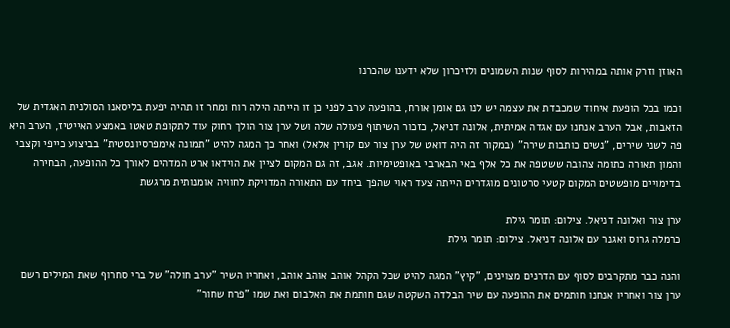האוזן וזרק אותה במהירות לסוף שנות השמונים ולזיכרון שלא ידענו שהכרנו

וכמו בכל הופעת איחוד שמכבדת את עצמה יש לנו גם אומן אורח, בהופעה ערב לפני כן זו הייתה הילה רוח ומחר זו תהיה יפעת בליסאנו הסולנית האגדית של הזאבות, אבל הערב אנחנו עם אגדה אמיתית, אלונה דניאל, כזכור השיתוף פעולה שלה ושל ערן צור הולך רחוק עוד לתקופת טאטו באמצע האייטיז, הערב היא פה לשני שירים, "נשים כותבות שירה" (במקור זה היה דואט של ערן צור עם קורין אלאל) ואחר כך המגה להיט "תמונה אימפרסיונסטית" בביצוע כייפי וקצבי והמון תאורה כתומה צהובה ששטפה את כל אלף באי הבארבי באופטימיות. אגב, זה גם המקום לציין את הוידאו ארט המדהים לאורך כל ההופעה, הבחירה בדימויים מופשטים המקום קטעי סרטונים מוגדרים הייתה צעד ראוי שהפך ביחד עם התאורה המדויקת לחוויה אומנותית מרגשת

ערן צור ואלונה דניאל. צילום: תומר גילת
כרמלה גרוס ואגנר עם אלונה דניאל. צילום: תומר גילת

והנה כבר מתקרבים לסוף עם הדרנים מצוינים, "קיץ" המגה להיט שכל הקהל אוהב אוהב אוהב, ואחריו השיר "ערב חולה" של ברי סחרוף שאת המילים רשם ערן צור ואחריו אנחנו חותמים את ההופעה עם שיר הבלדה השקטה שגם חותמת את האלבום ואת שמו "פרח שחור"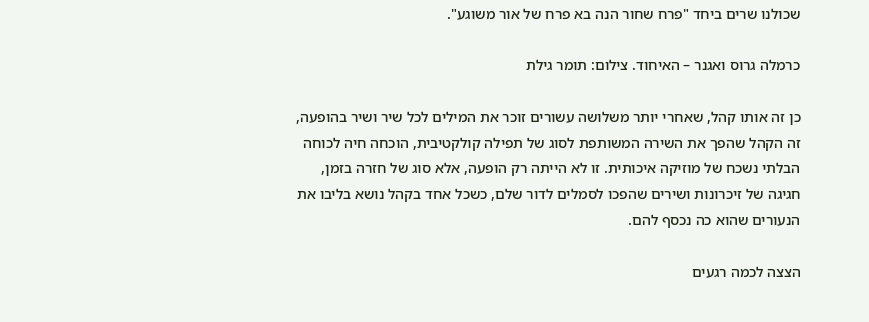שכולנו שרים ביחד "פרח שחור הנה בא פרח של אור משוגע".

כרמלה גרוס ואגנר – האיחוד. צילום: תומר גילת

כן זה אותו קהל, שאחרי יותר משלושה עשורים זוכר את המילים לכל שיר ושיר בהופעה, זה הקהל שהפך את השירה המשותפת לסוג של תפילה קולקטיבית, הוכחה חיה לכוחה הבלתי נשכח של מוזיקה איכותית. זו לא הייתה רק הופעה, אלא סוג של חזרה בזמן, חגיגה של זיכרונות ושירים שהפכו לסמלים לדור שלם, כשכל אחד בקהל נושא בליבו את הנעורים שהוא כה נכסף להם.

הצצה לכמה רגעים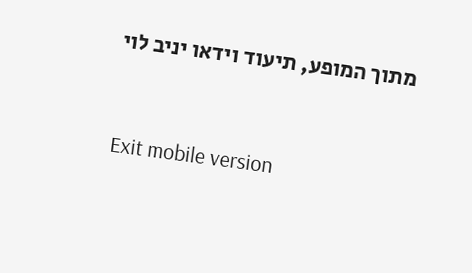מתוך המופע, תיעוד וידאו יניב לוי



Exit mobile version